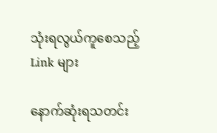သုံးရလွယ်ကူစေသည့် Link များ

နောက်ဆုံးရသတင်း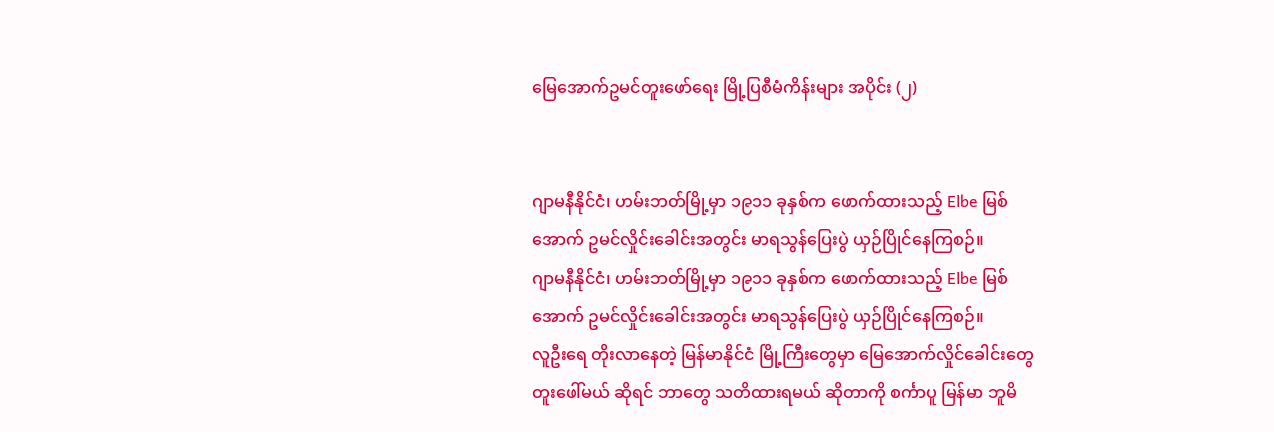မြေအောက်ဥမင်တူးဖော်ရေး မြို့ပြစီမံကိန်းများ အပိုင်း (၂)


ဂျာမနီနိုင်ငံ၊ ဟမ်းဘတ်မြို့မှာ ၁၉၁၁ ခုနှစ်က ဖောက်ထားသည့် Elbe မြစ်အောက် ဥမင်လှိုင်းခေါင်းအတွင်း မာရသွန်ပြေးပွဲ ယှဉ်ပြိုင်နေကြစဉ်။
ဂျာမနီနိုင်ငံ၊ ဟမ်းဘတ်မြို့မှာ ၁၉၁၁ ခုနှစ်က ဖောက်ထားသည့် Elbe မြစ်အောက် ဥမင်လှိုင်းခေါင်းအတွင်း မာရသွန်ပြေးပွဲ ယှဉ်ပြိုင်နေကြစဉ်။
လူဦးရေ တိုးလာနေတဲ့ မြန်မာနိုင်ငံ မြို့ကြီးတွေမှာ မြေအောက်လှိုင်ခေါင်းတွေ တူးဖေါ်မယ် ဆိုရင် ဘာတွေ သတိထားရမယ် ဆိုတာကို စင်္ကာပူ မြန်မာ ဘူမိ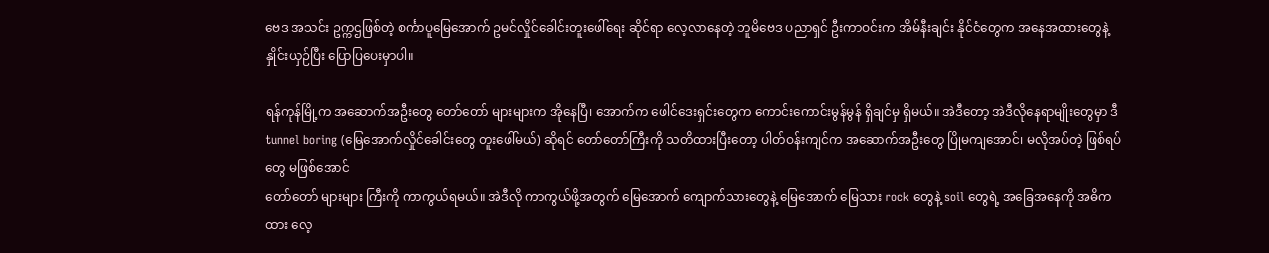ဗေဒ အသင်း ဥက္ကဌဖြစ်တဲ့ စင်္ကာပူမြေအောက် ဥမင်လှိုင်ခေါင်းတူးဖေါ်ရေး ဆိုင်ရာ လေ့လာနေတဲ့ ဘူမိဗေဒ ပညာရှင် ဦးကာဝင်းက အိမ်နီးချင်း နိုင်ငံတွေက အနေအထားတွေနဲ့ နှိုင်းယှဉ်ပြီး ပြောပြပေးမှာပါ။

ရန်ကုန်မြို့က အဆောက်အဦးတွေ တော်တော် များများက အိုနေပြီ၊ အောက်က ဖေါင်ဒေးရှင်းတွေက ကောင်းကောင်းမွန်မွန် ရှိချင်မှ ရှိမယ်။ အဲဒီတော့ အဲဒီလိုနေရာမျိုးတွေမှာ ဒီ tunnel boring (မြေအောက်လှိုင်ခေါင်းတွေ တူးဖေါ်မယ်) ဆိုရင် တော်တော်ကြီးကို သတိထားပြီးတော့ ပါတ်ဝန်းကျင်က အဆောက်အဦးတွေ ပြိုမကျအောင်၊ မလိုအပ်တဲ့ ဖြစ်ရပ်တွေ မဖြစ်အောင်
တော်တော် များများ ကြီးကို ကာကွယ်ရမယ်။ အဲဒီလို ကာကွယ်ဖို့အတွက် မြေအောက် ကျောက်သားတွေနဲ့ မြေအောက် မြေသား rock တွေနဲ့ soil တွေရဲ့ အခြေအနေကို အဓိကထား လေ့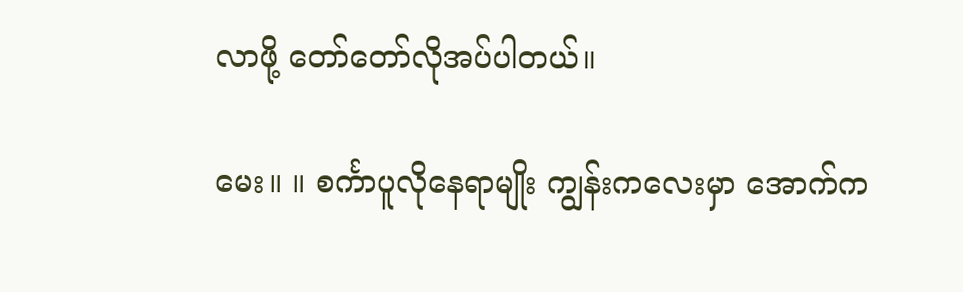လာဖို့ တော်တော်လိုအပ်ပါတယ်။

မေး။ ။ စင်္ကာပူလိုနေရာမျိုး ကျွန်းကလေးမှာ အောက်က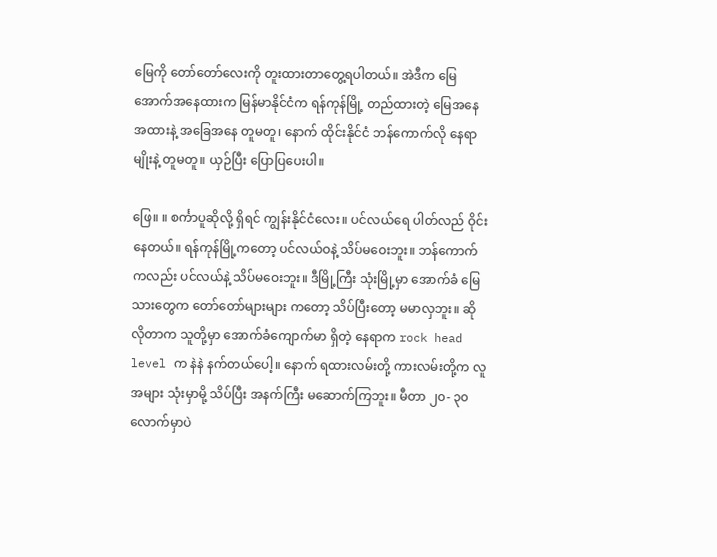မြေကို တော်တော်လေးကို တူးထားတာတွေ့ရပါတယ်။ အဲဒီက မြေအောက်အနေထားက မြန်မာနိုင်ငံက ရန်ကုန်မြို့ တည်ထားတဲ့ မြေအနေအထားနဲ့ အခြေအနေ တူမတူ၊ နောက် ထိုင်းနိုင်ငံ ဘန်ကောက်လို နေရာမျိုးနဲ့ တူမတူ။ ယှဉ်ပြီး ပြောပြပေးပါ။

ဖြေ။ ။ စင်္ကာပူဆိုလို့ ရှိရင် ကျွန်းနိုင်ငံလေး။ ပင်လယ်ရေ ပါတ်လည် ဝိုင်းနေတယ်။ ရန်ကုန်မြို့ကတော့ ပင်လယ်ဝနဲ့ သိပ်မဝေးဘူး။ ဘန်ကောက်ကလည်း ပင်လယ်နဲ့ သိပ်မဝေးဘူး။ ဒီမြို့ကြီး သုံးမြို့မှာ အောက်ခံ မြေသားတွေက တော်တော်များများ ကတော့ သိပ်ပြီးတော့ မမာလှဘူး။ ဆိုလိုတာက သူတို့မှာ အောက်ခံကျောက်မာ ရှိတဲ့ နေရာက rock head level က နဲနဲ နက်တယ်ပေါ့။ နောက် ရထားလမ်းတို့ ကားလမ်းတို့က လူအများ သုံးမှာမို့ သိပ်ပြီး အနက်ကြီး မဆောက်ကြဘူး။ မီတာ ၂၀- ၃၀ လောက်မှာပဲ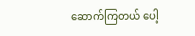ဆောက်ကြတယ် ပေါ့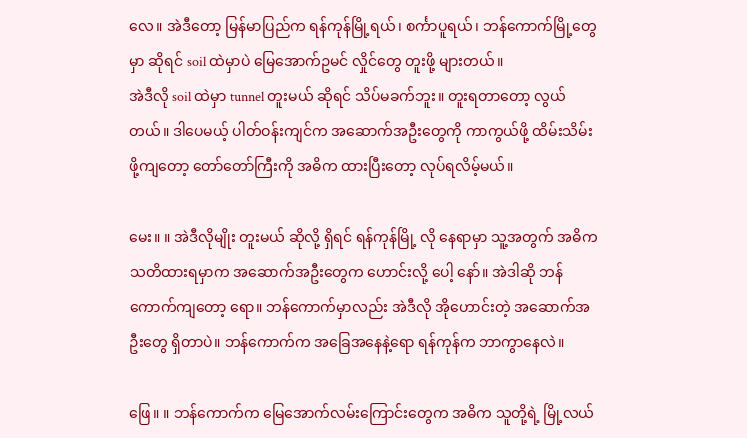လေ။ အဲဒီတော့ မြန်မာပြည်က ရန်ကုန်မြို့ရယ်၊ စင်္ကာပူရယ်၊ ဘန်ကောက်မြို့တွေ မှာ ဆိုရင် soil ထဲမှာပဲ မြေအောက်ဥမင် လှိုင်တွေ တူးဖို့ များတယ်။
အဲဒီလို soil ထဲမှာ tunnel တူးမယ် ဆိုရင် သိပ်မခက်ဘူး။ တူးရတာတော့ လွယ်တယ်။ ဒါပေမယ့် ပါတ်ဝန်းကျင်က အဆောက်အဦးတွေကို ကာကွယ်ဖို့ ထိမ်းသိမ်းဖို့ကျတော့ တော်တော်ကြီးကို အဓိက ထားပြီးတော့ လုပ်ရလိမ့်မယ်။

မေး။ ။ အဲဒီလိုမျိုး တူးမယ် ဆိုလို့ ရှိရင် ရန်ကုန်မြို့ လို နေရာမှာ သူ့အတွက် အဓိက သတိထားရမှာက အဆောက်အဦးတွေက ဟောင်းလို့ ပေါ့ နော်။ အဲဒါဆို ဘန်ကောက်ကျတော့ ရော။ ဘန်ကောက်မှာလည်း အဲဒီလို အိုဟောင်းတဲ့ အဆောက်အဦးတွေ ရှိတာပဲ။ ဘန်ကောက်က အခြေအနေနဲ့ရော ရန်ကုန်က ဘာကွာနေလဲ။

ဖြေ။ ။ ဘန်ကောက်က မြေအောက်လမ်းကြောင်းတွေက အဓိက သူတို့ရဲ့ မြို့လယ်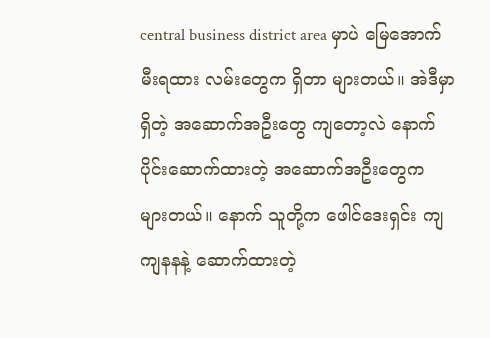central business district area မှာပဲ မြေအောက် မီးရထား လမ်းတွေက ရှိတာ များတယ်။ အဲဒီမှာရှိတဲ့ အဆောက်အဦးတွေ ကျတော့လဲ နောက်ပိုင်းဆောက်ထားတဲ့ အဆောက်အဦးတွေက များတယ်။ နောက် သူတို့က ဖေါင်ဒေးရှင်း ကျကျနနနဲ့ ဆောက်ထားတဲ့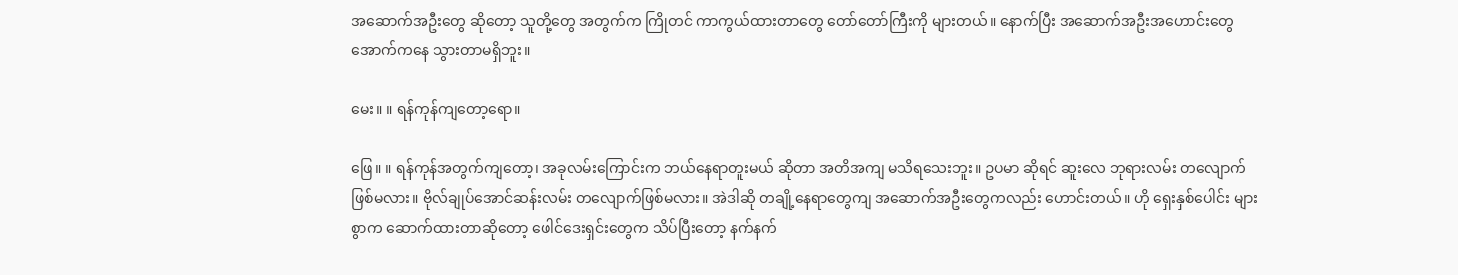အဆောက်အဦးတွေ ဆိုတော့ သူတို့တွေ အတွက်က ကြိုတင် ကာကွယ်ထားတာတွေ တော်တော်ကြီးကို များတယ်။ နောက်ပြီး အဆောက်အဦးအဟောင်းတွေ အောက်ကနေ သွားတာမရှိဘူး။

မေး။ ။ ရန်ကုန်ကျတော့ရော။

ဖြေ။ ။ ရန်ကုန်အတွက်ကျတော့၊ အခုလမ်းကြောင်းက ဘယ်နေရာတူးမယ် ဆိုတာ အတိအကျ မသိရသေးဘူး။ ဥပမာ ဆိုရင် ဆူးလေ ဘုရားလမ်း တလျောက် ဖြစ်မလား။ ဗိုလ်ချုပ်အောင်ဆန်းလမ်း တလျောက်ဖြစ်မလား။ အဲဒါဆို တချို့နေရာတွေကျ အဆောက်အဦးတွေကလည်း ဟောင်းတယ်။ ဟို ရှေးနှစ်ပေါင်း များစွာက ဆောက်ထားတာဆိုတော့ ဖေါင်ဒေးရှင်းတွေက သိပ်ပြီးတော့ နက်နက်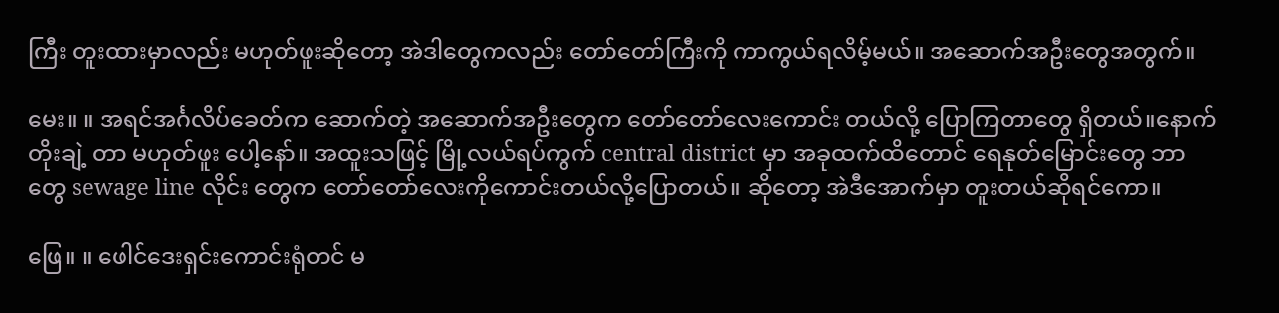ကြီး တူးထားမှာလည်း မဟုတ်ဖူးဆိုတော့ အဲဒါတွေကလည်း တော်တော်ကြီးကို ကာကွယ်ရလိမ့်မယ်။ အဆောက်အဦးတွေအတွက်။

မေး။ ။ အရင်အင်္ဂလိပ်ခေတ်က ဆောက်တဲ့ အဆောက်အဦးတွေက တော်တော်လေးကောင်း တယ်လို့ ပြောကြတာတွေ ရှိတယ်။နောက်တိုးချဲ့ တာ မဟုတ်ဖူး ပေါ့နော်။ အထူးသဖြင့် မြို့လယ်ရပ်ကွက် central district မှာ အခုထက်ထိတောင် ရေနုတ်မြောင်းတွေ ဘာတွေ sewage line လိုင်း တွေက တော်တော်လေးကိုကောင်းတယ်လို့ပြောတယ်။ ဆိုတော့ အဲဒီအောက်မှာ တူးတယ်ဆိုရင်ကော။

ဖြေ။ ။ ဖေါင်ဒေးရှင်းကောင်းရုံတင် မ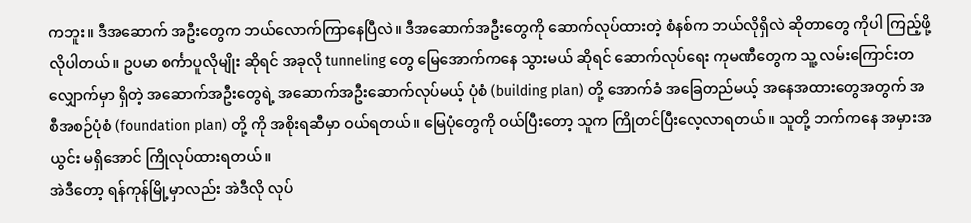ကဘူး။ ဒီအဆောက် အဦးတွေက ဘယ်လောက်ကြာနေပြီလဲ။ ဒီအဆောက်အဦးတွေကို ဆောက်လုပ်ထားတဲ့ စံနစ်က ဘယ်လိုရှိလဲ ဆိုတာတွေ ကိုပါ ကြည့်ဖို့ လိုပါတယ်။ ဥပမာ စင်္ကာပူလိုမျိုး ဆိုရင် အခုလို tunneling တွေ မြေအောက်ကနေ သွားမယ် ဆိုရင် ဆောက်လုပ်ရေး ကုမဏီတွေက သူ့ လမ်းကြောင်းတလျှောက်မှာ ရှိတဲ့ အဆောက်အဦးတွေရဲ့ အဆောက်အဦးဆောက်လုပ်မယ့် ပုံစံ (building plan) တို့ အောက်ခံ အခြေတည်မယ့် အနေအထားတွေအတွက် အစီအစဉ်ပုံစံ (foundation plan) တို့ ကို အစိုးရဆီမှာ ဝယ်ရတယ်။ မြေပုံတွေကို ဝယ်ပြီးတော့ သူက ကြိုတင်ပြီးလေ့လာရတယ်။ သူတို့ ဘက်ကနေ အမှားအယွင်း မရှိအောင် ကြိုလုပ်ထားရတယ်။
အဲဒီတော့ ရန်ကုန်မြို့မှာလည်း အဲဒီလို လုပ်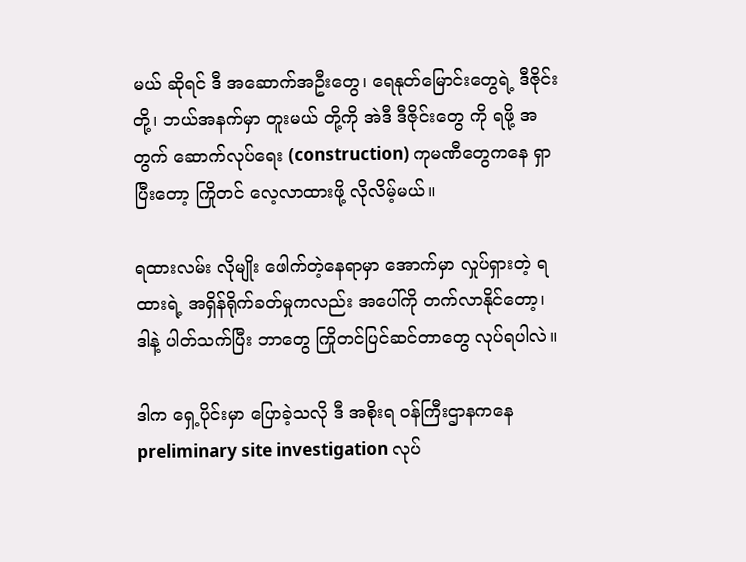မယ် ဆိုရင် ဒီ အဆောက်အဦးတွေ၊ ရေနုတ်မြောင်းတွေရဲ့ ဒီဇိုင်းတို့၊ ဘယ်အနက်မှာ တူးမယ် တို့ကို အဲဒီ ဒီဇိုင်းတွေ ကို ရဖို့ အတွက် ဆောက်လုပ်ရေး (construction) ကုမဏီတွေကနေ ရှာပြီးတော့ ကြိုတင် လေ့လာထားဖို့ လိုလိမ့်မယ်။

ရထားလမ်း လိုမျိုး ဖေါက်တဲ့နေရာမှာ အောက်မှာ လှုပ်ရှားတဲ့ ရထားရဲ့ အရှိန်ရိုက်ခတ်မှုကလည်း အပေါ်ကို တက်လာနိုင်တော့၊ ဒါနဲ့ ပါတ်သက်ပြီး ဘာတွေ ကြိုတင်ပြင်ဆင်တာတွေ လုပ်ရပါလဲ။

ဒါက ရှေ့ပိုင်းမှာ ပြောခဲ့သလို ဒီ အစိုးရ ဝန်ကြီးဌာနကနေ preliminary site investigation လုပ်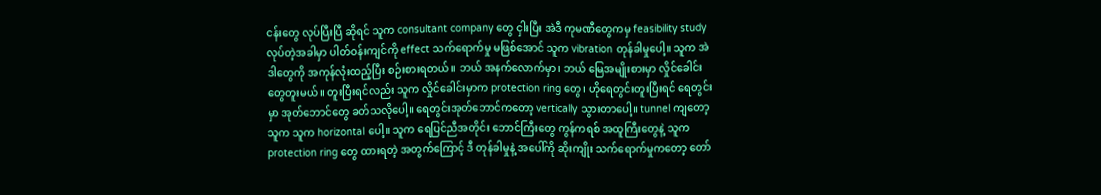ငန်းတွေ လုပ်ပြီးပြီ ဆိုရင် သူက consultant company တွေ ငှါးပြီး အဲဒီ ကုမဏီတွေကမှ feasibility study လုပ်တဲ့အခါမှာ ပါတ်ဝန်းကျင်ကို effect သက်ရောက်မှု မဖြစ်အောင် သူက vibration တုန်ခါမှုပေါ့။ သူက အဲဒါတွေကို အကုန်လုံးထည့်ပြီး စဉ်းစားရတယ်။ ဘယ် အနက်လောက်မှာ၊ ဘယ် မြေအမျိုးစားမှာ လှိုင်ခေါင်းတွေတူးမယ်။ တူးပြီးရင်လည်း သူက လှိုင်ခေါင်းမှာက protection ring တွေ၊ ဟိုရေတွင်းတူးပြီးရင် ရေတွင်းမှာ အုတ်ဘောင်တွေ ခတ်သလိုပေါ့။ ရေတွင်းအုတ်ဘောင်ကတော့ vertically သွားတာပေါ့။ tunnel ကျတော့ သူက သူက horizontal ပေါ့။ သူက ရေပြင်ညီအတိုင်း ဘောင်ကြီးတွေ ကွန်ကရစ် အထူကြီးတွေနဲ့ သူက protection ring တွေ ထားရတဲ့ အတွက်ကြောင့် ဒီ တုန်ခါမှုနဲ့ အပေါ်ကို ဆိုးကျိုး သက်ရောက်မှုကတော့ တော်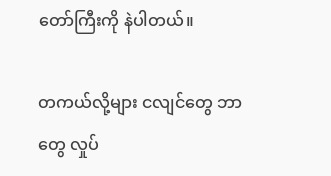တော်ကြီးကို နဲပါတယ်။

တကယ်လို့များ ငလျင်တွေ ဘာတွေ လှုပ်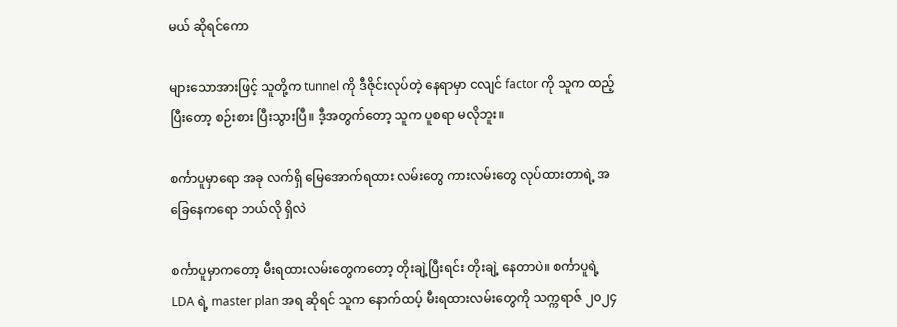မယ် ဆိုရင်ကော

များသောအားဖြင့် သူတို့က tunnel ကို ဒီဇိုင်းလုပ်တဲ့ နေရာမှာ ငလျင် factor ကို သူက ထည့်ပြီးတော့ စဉ်းစား ပြီးသွားပြီ။ ဒီ့အတွက်တော့ သူက ပူစရာ မလိုဘူး။

စင်္ကာပူမှာရော အခု လက်ရှိ မြေအောက်ရထား လမ်းတွေ ကားလမ်းတွေ လုပ်ထားတာရဲ့ အခြေနေကရော ဘယ်လို ရှိလဲ

စင်္ကာပူမှာကတော့ မီးရထားလမ်းတွေကတော့ တိုးချဲ့ပြီးရင်း တိုးချဲ့ နေတာပဲ။ စင်္ကာပူရဲ့ LDA ရဲ့ master plan အရ ဆိုရင် သူက နောက်ထပ့် မီးရထားလမ်းတွေကို သက္ကရာဇ် ၂၀၂၄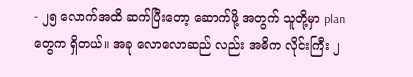- ၂၅ လောက်အထိ ဆက်ပြီးတော့ ဆောက်ဖို့ အတွက် သူတို့မှာ plan တွေက ရှိတယ်။ အခု လောလောဆည် လည်း အဓိက လိုင်းကြီး ၂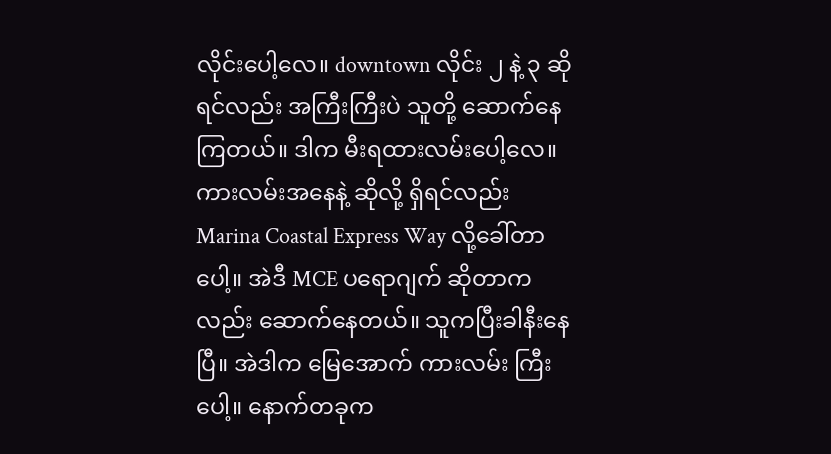လိုင်းပေါ့လေ။ downtown လိုင်း ၂ နဲ့ ၃ ဆိုရင်လည်း အကြီးကြီးပဲ သူတို့ ဆောက်နေကြတယ်။ ဒါက မီးရထားလမ်းပေါ့လေ။ ကားလမ်းအနေနဲ့ ဆိုလို့ ရှိရင်လည်း Marina Coastal Express Way လို့ခေါ်တာပေါ့။ အဲဒီ MCE ပရောဂျက် ဆိုတာကလည်း ဆောက်နေတယ်။ သူကပြီးခါနီးနေပြီ။ အဲဒါက မြေအောက် ကားလမ်း ကြီးပေါ့။ နောက်တခုက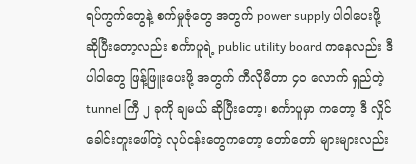ရပ်ကွက်တွေနဲ့ စက်မှုဇုံတွေ အတွက် power supply ပါဝါပေးဖို့ ဆိုပြီးတော့လည်း စင်္ကာပူရဲ့ public utility board ကနေလည်း ဒီ ပါဝါတွေ ဖြန့်ဖြူးပေးဖို့ အတွက် ကီလိုမီတာ ၄၀ လောက် ရှည်တဲ့ tunnel ကြီ ၂ ခုကို ချမယ် ဆိုပြီးတော့၊ စင်္ကာပူမှာ ကတော့ ဒီ လှိုင်ခေါင်းတူးဖေါ်တဲ့ လုပ်ငန်းတွေကတော့ တော်တော် များများလည်း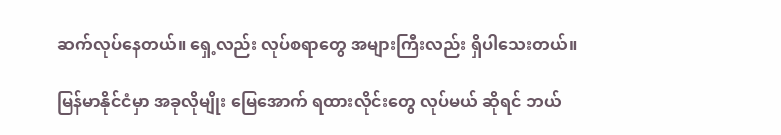ဆက်လုပ်နေတယ်။ ရှေ့လည်း လုပ်စရာတွေ အများကြီးလည်း ရှိပါသေးတယ်။

မြန်မာနိုင်ငံမှာ အခုလိုမျိုး မြေအောက် ရထားလိုင်းတွေ လုပ်မယ် ဆိုရင် ဘယ်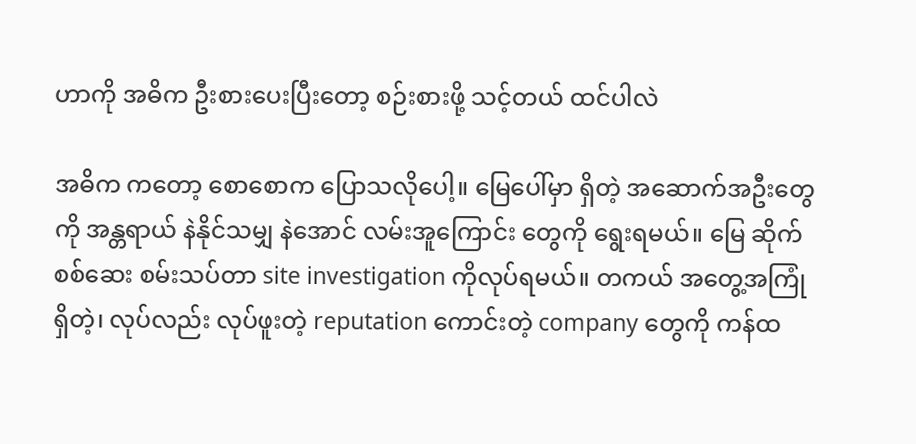ဟာကို အဓိက ဦးစားပေးပြီးတော့ စဉ်းစားဖို့ သင့်တယ် ထင်ပါလဲ

အဓိက ကတော့ စောစောက ပြောသလိုပေါ့။ မြေပေါ်မှာ ရှိတဲ့ အဆောက်အဦးတွေကို အန္တရာယ် နဲနိုင်သမျှ နဲအောင် လမ်းအူကြောင်း တွေကို ရွေးရမယ်။ မြေ ဆိုက် စစ်ဆေး စမ်းသပ်တာ site investigation ကိုလုပ်ရမယ်။ တကယ် အတွေ့အကြုံ ရှိတဲ့၊ လုပ်လည်း လုပ်ဖူးတဲ့ reputation ကောင်းတဲ့ company တွေကို ကန်ထ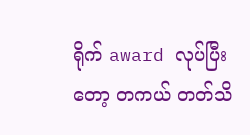ရိုက် award လုပ်ပြီးတော့ တကယ် တတ်သိ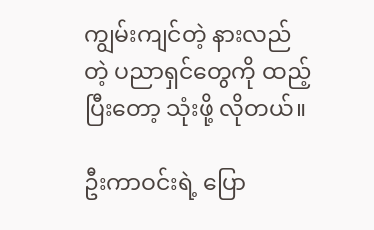ကျွမ်းကျင်တဲ့ နားလည်တဲ့ ပညာရှင်တွေကို ထည့်ပြီးတော့ သုံးဖို့ လိုတယ်။

ဦးကာဝင်းရဲ့ ပြော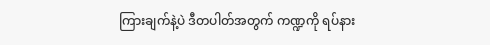ကြားချက်နဲ့ပဲ ဒီတပါတ်အတွက် ကဏ္ဍကို ရပ်နား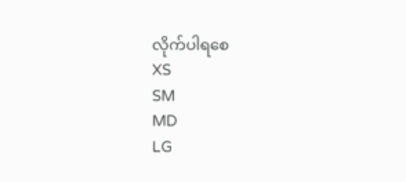လိုက်ပါရစေ
XS
SM
MD
LG